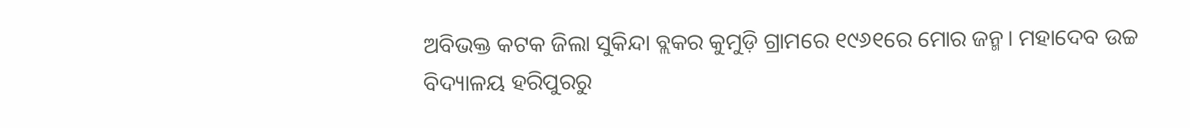ଅବିଭକ୍ତ କଟକ ଜିଲା ସୁକିନ୍ଦା ବ୍ଲକର କୁମୁଡ଼ି ଗ୍ରାମରେ ୧୯୬୧ରେ ମୋର ଜନ୍ମ। ମହାଦେବ ଉଚ୍ଚ ବିଦ୍ୟାଳୟ ହରିପୁରରୁ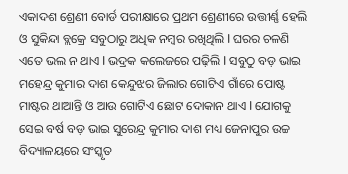ଏକାଦଶ ଶ୍ରେଣୀ ବୋର୍ଡ ପରୀକ୍ଷାରେ ପ୍ରଥମ ଶ୍ରେଣୀରେ ଉତ୍ତୀର୍ଣ୍ଣ ହେଲି ଓ ସୁକିନ୍ଦା ବ୍ଲକ୍ରେ ସବୁଠାରୁ ଅଧିକ ନମ୍ବର ରଖିଥିଲି I ଘରର ଚଳଣି ଏତେ ଭଲ ନ ଥାଏ I ଭଦ୍ରକ କଲେଜରେ ପଢ଼ିଲି I ସବୁଠୁ ବଡ଼ ଭାଇ ମହେନ୍ଦ୍ର କୁମାର ଦାଶ କେନ୍ଦୁଝର ଜିଲାର ଗୋଟିଏ ଗାଁରେ ପୋଷ୍ଟ ମାଷ୍ଟର ଥାଆନ୍ତି ଓ ଆଉ ଗୋଟିଏ ଛୋଟ ଦୋକାନ ଥାଏ I ଯୋଗକୁ ସେଇ ବର୍ଷ ବଡ଼ ଭାଇ ସୁରେନ୍ଦ୍ର କୁମାର ଦାଶ ମଧ୍ୟ ଜେନାପୁର ଉଚ୍ଚ ବିଦ୍ୟାଳୟରେ ସଂସ୍କୃତ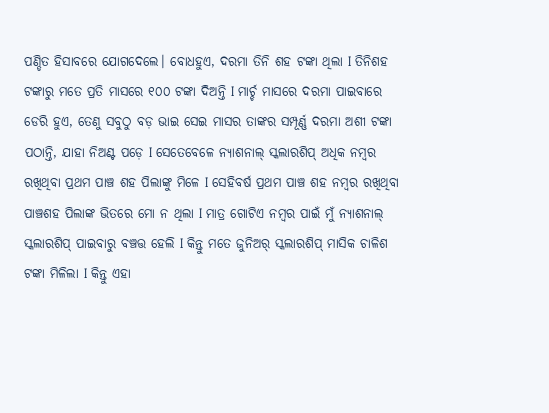ପଣ୍ଡିତ ହିସାବରେ ଯୋଗଦେଲେ। ବୋଧହୁଏ, ଦରମା ତିନି ଶହ ଟଙ୍କା ଥିଲା I ତିନିଶହ ଟଙ୍କାରୁ ମତେ ପ୍ରତି ମାସରେ ୧୦୦ ଟଙ୍କା ଦିଅନ୍ତି I ମାର୍ଚ୍ଚ ମାସରେ ଦରମା ପାଇବାରେ ଡେରି ହୁଏ, ତେଣୁ ସବୁଠୁ ବଡ଼ ଭାଇ ସେଇ ମାସର ତାଙ୍କର ସମ୍ପୂର୍ଣ୍ଣ ଦରମା ଅଶୀ ଟଙ୍କା ପଠାନ୍ତି, ଯାହା ନିଅଣ୍ଟ ପଡ଼େ I ସେତେବେଳେ ନ୍ୟାଶନାଲ୍ ସ୍କଲାରଶିପ୍ ଅଧିକ ନମ୍ବର ରଖିଥିବା ପ୍ରଥମ ପାଞ୍ଚ ଶହ ପିଲାଙ୍କୁ ମିଳେ I ସେହିବର୍ଷ ପ୍ରଥମ ପାଞ୍ଚ ଶହ ନମ୍ବର ରଖିଥିବା ପାଞ୍ଚଶହ ପିଲାଙ୍କ ଭିତରେ ମୋ ନ ଥିଲା I ମାତ୍ର ଗୋଟିଏ ନମ୍ବର ପାଇଁ ମୁଁ ନ୍ୟାଶନାଲ୍ ସ୍କଲାରଶିପ୍ ପାଇବାରୁ ବଞ୍ଚତ୍ତ ହେଲି I କିନ୍ତୁ ମତେ ଜୁନିଅର୍ ସ୍କଲାରଶିପ୍ ମାସିକ ଚାଳିଶ ଟଙ୍କା ମିଳିଲା I କିନ୍ତୁ ଏହା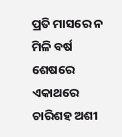ପ୍ରତି ମାସରେ ନ ମିଳି ବର୍ଷ ଶେଷରେ ଏକାଥରେ ଚାରିଶହ ଅଶୀ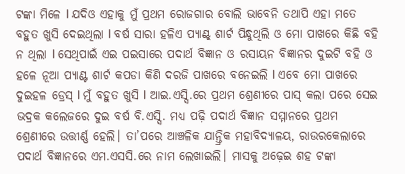ଟଙ୍କା ମିଳେ I ଯଦିଓ ଏହାକୁ ମୁଁ ପ୍ରଥମ ରୋଜଗାର ବୋଲି ଭାବେନି ତଥାପି ଏହା ମତେ ବହୁତ ଖୁସି ଦେଇଥିଲା I ବର୍ଷ ସାରା ହଳିଏ ପ୍ୟାଣ୍ଟ୍ ଶାର୍ଟ ପିନ୍ଧୁଥିଲି ଓ ମୋ ପାଖରେ କିଛି ବହି ନ ଥିଲା I ସେଥିପାଇଁ ଏଇ ପଇସାରେ ପଦାର୍ଥ ବିଜ୍ଞାନ ଓ ରସାୟନ ବିଜ୍ଞାନର ଦୁଇଟି ବହି ଓ ହଳେ ନୂଆ ପ୍ୟାଣ୍ଟ ଶାର୍ଟ କପଡା କିଣି ଦରଜି ପାଖରେ ବନେଇଲି I ଏବେ ମୋ ପାଖରେ ଦୁଇହଳ ଡ୍ରେସ୍ I ମୁଁ ବହୁତ ଖୁସି I ଆଇ.ଏସ୍ସି.ରେ ପ୍ରଥମ ଶ୍ରେଣୀରେ ପାସ୍ କଲା ପରେ ସେଇ ଭଦ୍ରକ କଲେଜରେ ଦୁଇ ବର୍ଷ ବି.ଏସ୍ସି. ମଧ୍ୟ ପଢ଼ି ପଦାର୍ଥ ବିଜ୍ଞାନ ସମ୍ମାନରେ ପ୍ରଥମ ଶ୍ରେଣୀରେ ଉତ୍ତୀର୍ଣ୍ଣ ହେଲି। ତା’ପରେ ଆଞ୍ଚଳିକ ଯାନ୍ତ୍ରିକ ମହାବିଦ୍ୟାଳୟ, ରାଉରକେଲାରେ ପଦାର୍ଥ ବିଜ୍ଞାନରେ ଏମ.ଏସସି.ରେ ନାମ ଲେଖାଇଲି। ମାସକୁ ଅଢ଼େଇ ଶହ ଟଙ୍କା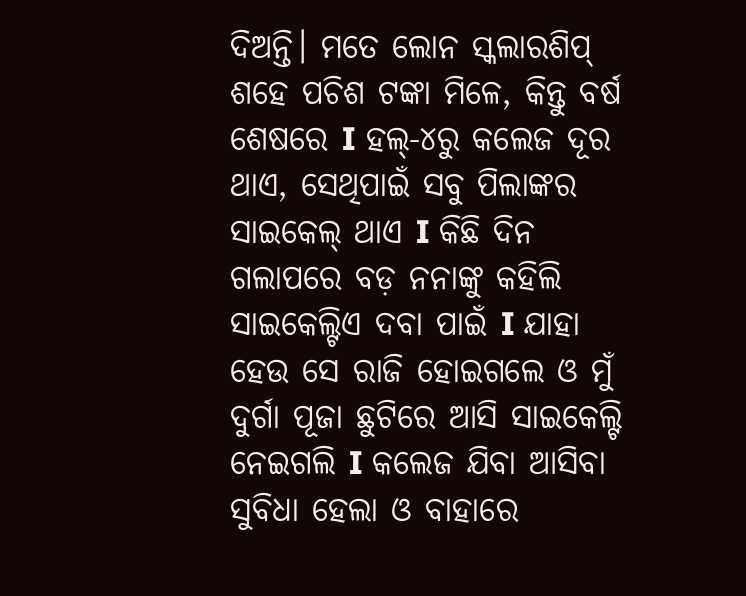ଦିଅନ୍ତି। ମତେ ଲୋନ ସ୍କଲାରଶିପ୍ ଶହେ ପଚିଶ ଟଙ୍କା ମିଳେ, କିନ୍ତୁ ବର୍ଷ ଶେଷରେ I ହଲ୍-୪ରୁ କଲେଜ ଦୂର ଥାଏ, ସେଥିପାଇଁ ସବୁ ପିଲାଙ୍କର ସାଇକେଲ୍ ଥାଏ I କିଛି ଦିନ ଗଲାପରେ ବଡ଼ ନନାଙ୍କୁ କହିଲି ସାଇକେଲ୍ଟିଏ ଦବା ପାଇଁ I ଯାହା ହେଉ ସେ ରାଜି ହୋଇଗଲେ ଓ ମୁଁ ଦୁର୍ଗା ପୂଜା ଛୁଟିରେ ଆସି ସାଇକେଲ୍ଟି ନେଇଗଲି I କଲେଜ ଯିବା ଆସିବା ସୁବିଧା ହେଲା ଓ ବାହାରେ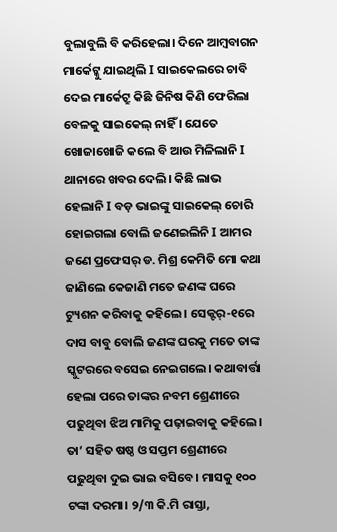ବୁଲାବୁଲି ବି କରିହେଲା। ଦିନେ ଆମ୍ବବାଗନ ମାର୍କେଟ୍କୁ ଯାଇଥିଲି I ସାଇକେଲରେ ଚାବି ଦେଇ ମାର୍କେଟ୍ରୁ କିଛି ଜିନିଷ କିଣି ଫେରିଲା ବେଳକୁ ସାଇକେଲ୍ ନାହିଁ । ଯେତେ ଖୋଜାଖୋଜି କଲେ ବି ଆଉ ମିଳିଲାନି I ଥାନାରେ ଖବର ଦେଲି। କିଛି ଲାଭ ହେଲାନି I ବଡ଼ ଭାଇଙ୍କୁ ସାଇକେଲ୍ ଚୋରି ହୋଇଗଲା ବୋଲି ଜଣେଇଲିନି I ଆମର ଜଣେ ପ୍ରଫେସର୍ ଡ. ମିଶ୍ର କେମିତି ମୋ କଥା ଜାଣିଲେ କେଜାଣି ମତେ ଜଣଙ୍କ ଘରେ ଟ୍ୟୁଶନ କରିବାକୁ କହିଲେ। ସେକ୍ଟର୍-୧ରେ ଦାସ ବାବୁ ବୋଲି ଜଣଙ୍କ ଘରକୁ ମତେ ତାଙ୍କ ସ୍କୁଟରରେ ବସେଇ ନେଇଗଲେ। କଥାବାର୍ତ୍ତା ହେଲା ପରେ ତାଙ୍କର ନବମ ଶ୍ରେଣୀରେ ପଢୁଥିବା ଝିଅ ମାମିକୁ ପଢ଼ାଇବାକୁ କହିଲେ। ତା’ ସହିତ ଷଷ୍ଠ ଓ ସପ୍ତମ ଶ୍ରେଣୀରେ ପଢୁଥିବା ଦୁଇ ଭାଇ ବସିବେ। ମାସକୁ ୧୦୦ ଟଙ୍କା ଦରମା। ୨/୩ କି.ମି ରାସ୍ତା,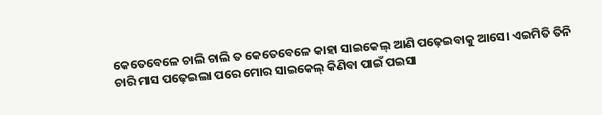କେତେବେଳେ ଚାଲି ଚାଲି ତ କେତେବେଳେ କାହା ସାଇକେଲ୍ ଆଣି ପଢ଼େଇବାକୁ ଆସେ। ଏଇମିତି ତିନି ଚାରି ମାସ ପଢ଼େଇଲା ପରେ ମୋର ସାଇକେଲ୍ କିଣିବା ପାଇଁ ପଇସା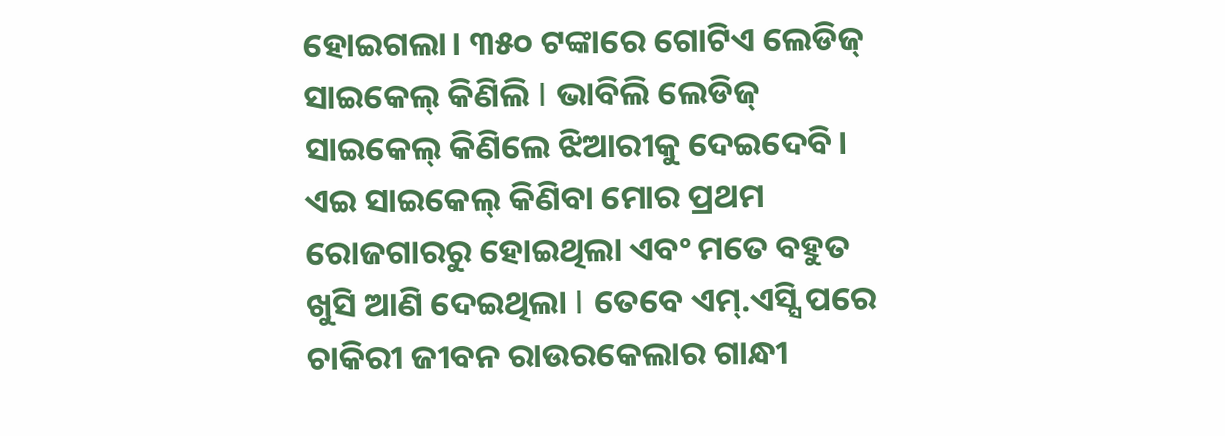ହୋଇଗଲା। ୩୫୦ ଟଙ୍କାରେ ଗୋଟିଏ ଲେଡିଜ୍ ସାଇକେଲ୍ କିଣିଲି I ଭାବିଲି ଲେଡିଜ୍ ସାଇକେଲ୍ କିଣିଲେ ଝିଆରୀକୁ ଦେଇଦେବି। ଏଇ ସାଇକେଲ୍ କିଣିବା ମୋର ପ୍ରଥମ ରୋଜଗାରରୁ ହୋଇଥିଲା ଏବଂ ମତେ ବହୁତ ଖୁସି ଆଣି ଦେଇଥିଲା I ତେବେ ଏମ୍.ଏସ୍ସି ପରେ ଚାକିରୀ ଜୀବନ ରାଉରକେଲାର ଗାନ୍ଧୀ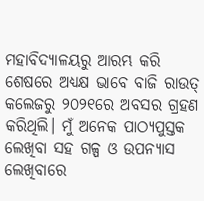ମହାବିଦ୍ୟାଳୟରୁ ଆରମ୍ଭ କରି ଶେଷରେ ଅଧ୍ୟକ୍ଷ ଭାବେ ବାଜି ରାଉତ୍ କଲେଜରୁ ୨୦୨୧ରେ ଅବସର ଗ୍ରହଣ କରିଥିଲି। ମୁଁ ଅନେକ ପାଠ୍ୟପୁସ୍ତକ ଲେଖିବା ସହ ଗଳ୍ପ ଓ ଉପନ୍ୟାସ ଲେଖିବାରେ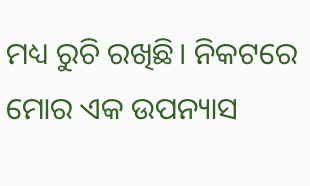ମଧ୍ୟ ରୁଚି ରଖିଛି। ନିକଟରେ ମୋର ଏକ ଉପନ୍ୟାସ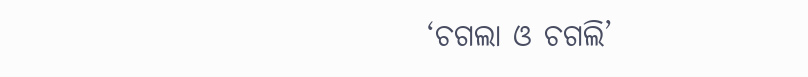‘ଚଗଲା ଓ ଚଗଲି’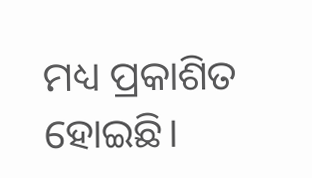ମଧ୍ୟ ପ୍ରକାଶିତ ହୋଇଛି।